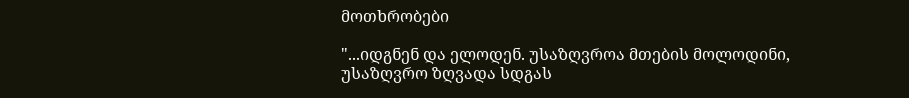მოთხრობები

"...იდგნენ და ელოდენ. უსაზღვროა მთების მოლოდინი, უსაზღვრო ზღვადა სდგას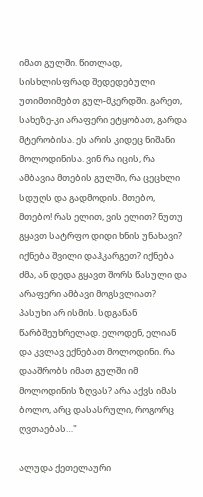იმათ გულში. წითლად, სისხლისფრად შედედებული უთიმთიმებთ გულ-მკერდში. გარეთ, სახეზე-კი არაფერი ეტყობათ, გარდა მტერობისა. ეს არის კიდეც ნიშანი მოლოდინისა. ვინ რა იცის, რა ამბავია მთების გულში, რა ცეცხლი სდუღს და გადმოდის. მთებო, მთებო! რას ელით, ვის ელით? ნუთუ გყავთ სატრფო დიდი ხნის უნახავი? იქნება შვილი დაჰკარგეთ? იქნება ძმა, ან დედა გყავთ შორს წასული და არაფერი ამბავი მოგსვლიათ? პასუხი არ ისმის. სდგანან წარბშეუხრელად. ელოდენ, ელიან და კვლავ ექნებათ მოლოდინი. რა დააშრობს იმათ გულში იმ მოლოდინის ზღვას? არა აქვს იმას ბოლო, არც დასასრული, როგორც ღვთაებას…"

ალუდა ქეთელაური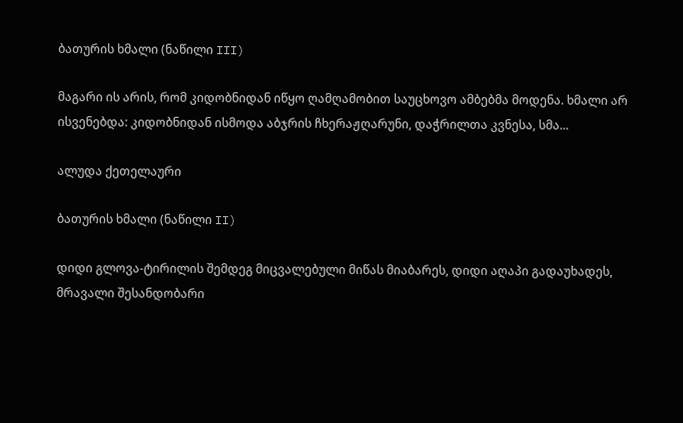ბათურის ხმალი (ნაწილი III)

მაგარი ის არის, რომ კიდობნიდან იწყო ღამღამობით საუცხოვო ამბებმა მოდენა. ხმალი არ ისვენებდა: კიდობნიდან ისმოდა აბჯრის ჩხერაჟღარუნი, დაჭრილთა კვნესა, სმა...

ალუდა ქეთელაური

ბათურის ხმალი (ნაწილი II)

დიდი გლოვა-ტირილის შემდეგ მიცვალებული მიწას მიაბარეს, დიდი აღაპი გადაუხადეს, მრავალი შესანდობარი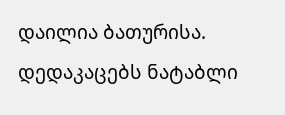დაილია ბათურისა. დედაკაცებს ნატაბლი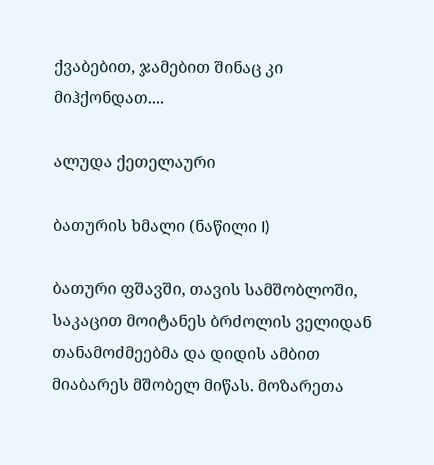ქვაბებით, ჯამებით შინაც კი მიჰქონდათ....

ალუდა ქეთელაური

ბათურის ხმალი (ნაწილი I)

ბათური ფშავში, თავის სამშობლოში, საკაცით მოიტანეს ბრძოლის ველიდან თანამოძმეებმა და დიდის ამბით მიაბარეს მშობელ მიწას. მოზარეთა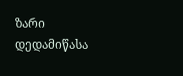ზარი დედამიწასა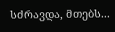სძრავდა, მთებს...